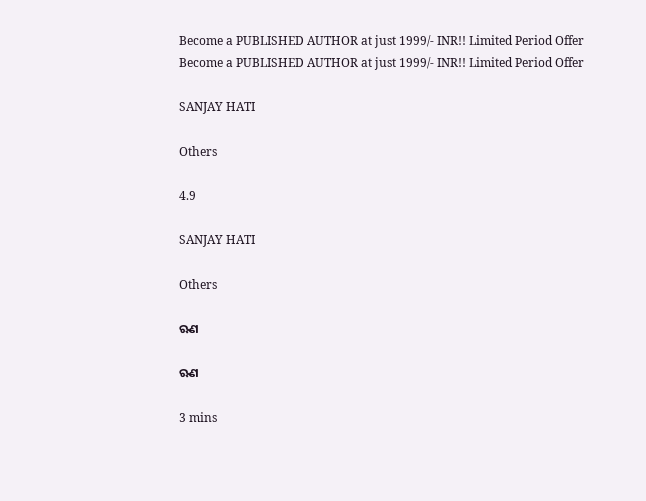Become a PUBLISHED AUTHOR at just 1999/- INR!! Limited Period Offer
Become a PUBLISHED AUTHOR at just 1999/- INR!! Limited Period Offer

SANJAY HATI

Others

4.9

SANJAY HATI

Others

ଋଣ

ଋଣ

3 mins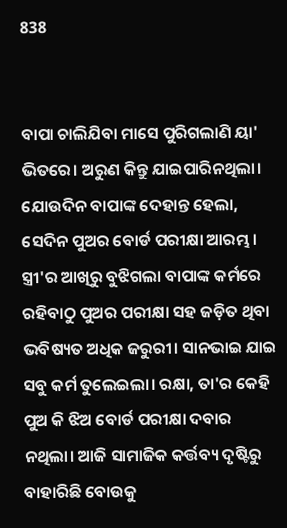838


ବାପା ଚାଲିଯିବା ମାସେ ପୁରିଗଲାଣି ୟା' ଭିତରେ। ଅରୁଣ କିନ୍ତୁ ଯାଇପାରିନଥିଲା। ଯୋଉଦିନ ବାପାଙ୍କ ଦେହାନ୍ତ ହେଲା, ସେଦିନ ପୁଅର ବୋର୍ଡ ପରୀକ୍ଷା ଆରମ୍ଭ। ସ୍ତ୍ରୀ'ର ଆଖିରୁ ବୁଝିଗଲା ବାପାଙ୍କ କର୍ମରେ ରହିବାଠୁ ପୁଅର ପରୀକ୍ଷା ସହ ଜଡ଼ିତ ଥିବା ଭବିଷ୍ୟତ ଅଧିକ ଜରୁରୀ। ସାନଭାଇ ଯାଇ ସବୁ କର୍ମ ତୁଲେଇଲା। ରକ୍ଷା, ତା'ର କେହି ପୁଅ କି ଝିଅ ବୋର୍ଡ ପରୀକ୍ଷା ଦବାର ନଥିଲା। ଆଜି ସାମାଜିକ କର୍ତ୍ତବ୍ୟ ଦୃଷ୍ଟିରୁ ବାହାରିଛି ବୋଉକୁ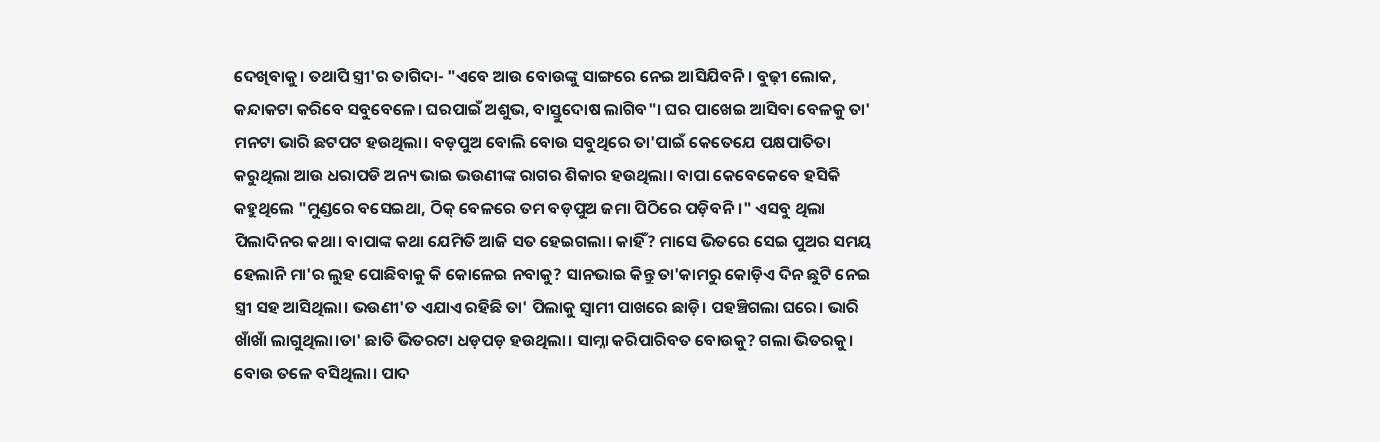ଦେଖିବାକୁ। ତଥାପି ସ୍ତ୍ରୀ'ର ତାଗିଦା- "ଏବେ ଆଉ ବୋଉଙ୍କୁ ସାଙ୍ଗରେ ନେଇ ଆସିଯିବନି। ବୁଢ଼ୀ ଲୋକ, କନ୍ଦାକଟା କରିବେ ସବୁବେଳେ। ଘରପାଇଁ ଅଶୁଭ, ବାସ୍ତୁଦୋଷ ଲାଗିବ"। ଘର ପାଖେଇ ଆସିବା ବେଳକୁ ତା' ମନଟା ଭାରି ଛଟପଟ ହଉଥିଲା। ବଡ଼ପୁଅ ବୋଲି ବୋଉ ସବୁଥିରେ ତା'ପାଇଁ କେତେଯେ ପକ୍ଷପାତିତା କରୁଥିଲା ଆଉ ଧରାପଡି ଅନ୍ୟ ଭାଇ ଭଉଣୀଙ୍କ ରାଗର ଶିକାର ହଉଥିଲା। ବାପା କେବେକେବେ ହସିକି କହୁଥିଲେ "ମୁଣ୍ଡରେ ବସେଇଥା, ଠିକ୍ ବେଳରେ ତମ ବଡ଼ପୁଅ ଜମା ପିଠିରେ ପଡ଼ିବନି।" ଏସବୁ ଥିଲା ପିଲାଦିନର କଥା। ବାପାଙ୍କ କଥା ଯେମିତି ଆଜି ସତ ହେଇଗଲା। କାହିଁ? ମାସେ ଭିତରେ ସେଇ ପୁଅର ସମୟ ହେଲାନି ମା'ର ଲୁହ ପୋଛିବାକୁ କି କୋଳେଇ ନବାକୁ? ସାନଭାଇ କିନ୍ତୁ ତା'କାମରୁ କୋଡ଼ିଏ ଦିନ ଛୁଟି ନେଇ ସ୍ତ୍ରୀ ସହ ଆସିଥିଲା। ଭଉଣୀ'ତ ଏଯାଏ ରହିଛି ତା' ପିଲାକୁ ସ୍ଵାମୀ ପାଖରେ ଛାଡ଼ି। ପହଞ୍ଚିଗଲା ଘରେ। ଭାରି ଖାଁଖାଁ ଲାଗୁଥିଲା।ତା' ଛାତି ଭିତରଟା ଧଡ଼ପଡ଼ ହଉଥିଲା। ସାମ୍ନା କରିପାରିବତ ବୋଉକୁ? ଗଲା ଭିତରକୁ। ବୋଉ ତଳେ ବସିଥିଲା। ପାଦ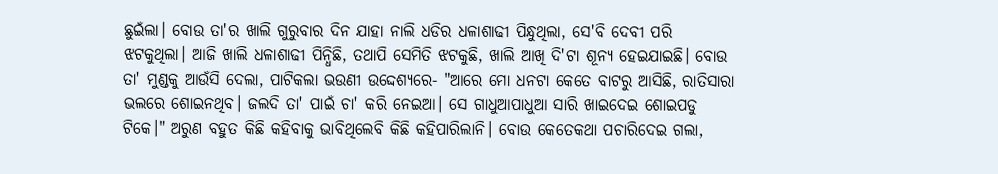ଛୁଇଁଲା। ବୋଉ ତା'ର ଖାଲି ଗୁରୁବାର ଦିନ ଯାହା ନାଲି ଧଡିର ଧଳାଶାଢୀ ପିନ୍ଧୁଥିଲା, ସେ'ବି ଦେବୀ ପରି ଝଟକୁଥିଲା। ଆଜି ଖାଲି ଧଳାଶାଢୀ ପିନ୍ଧିଛି, ତଥାପି ସେମିତି ଝଟକୁଛି, ଖାଲି ଆଖି ଦି'ଟା ଶୂନ୍ୟ ହେଇଯାଇଛି। ବୋଉ ତା' ମୁଣ୍ଡକୁ ଆଉଁସି ଦେଲା, ପାଟିକଲା ଭଉଣୀ ଉଦ୍ଦେଶ୍ୟରେ- "ଆରେ ମୋ ଧନଟା କେତେ ବାଟରୁ ଆସିଛି, ରାତିସାରା ଭଲରେ ଶୋଇନଥିବ। ଜଲଦି ତା' ପାଇଁ ଚା' କରି ନେଇଆ। ସେ ଗାଧୁଆପାଧୁଆ ସାରି ଖାଇଦେଇ ଶୋଇପଡୁ ଟିକେ।" ଅରୁଣ ବହୁତ କିଛି କହିବାକୁ ଭାବିଥିଲେବି କିଛି କହିପାରିଲାନି। ବୋଉ କେତେକଥା ପଚାରିଦେଇ ଗଲା,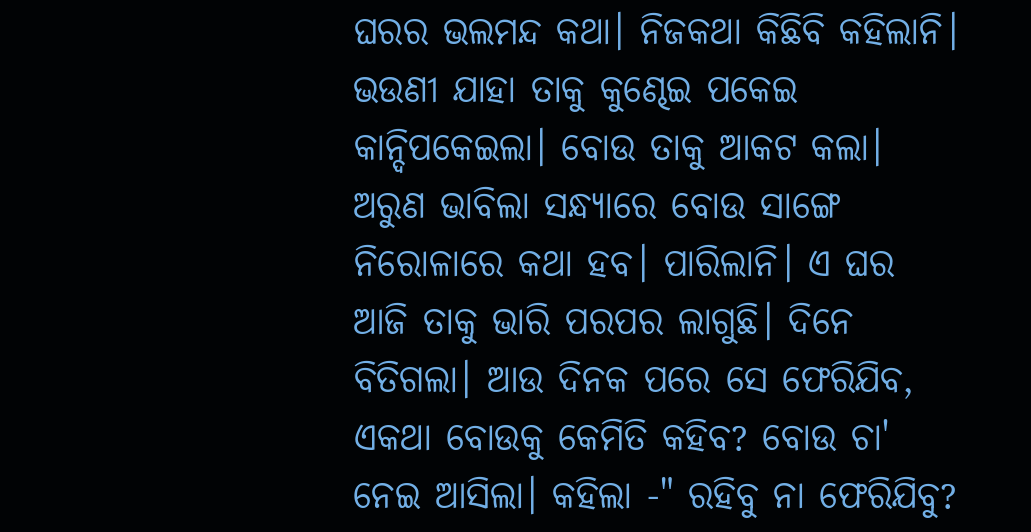ଘରର ଭଲମନ୍ଦ କଥା। ନିଜକଥା କିଛିବି କହିଲାନି। ଭଉଣୀ ଯାହା ତାକୁ କୁଣ୍ଢେଇ ପକେଇ କାନ୍ଦିପକେଇଲା। ବୋଉ ତାକୁ ଆକଟ କଲା। ଅରୁଣ ଭାବିଲା ସନ୍ଧ୍ୟାରେ ବୋଉ ସାଙ୍ଗେ ନିରୋଳାରେ କଥା ହବ। ପାରିଲାନି। ଏ ଘର ଆଜି ତାକୁ ଭାରି ପରପର ଲାଗୁଛି। ଦିନେ ବିତିଗଲା। ଆଉ ଦିନକ ପରେ ସେ ଫେରିଯିବ, ଏକଥା ବୋଉକୁ କେମିତି କହିବ? ବୋଉ ଚା' ନେଇ ଆସିଲା। କହିଲା -" ରହିବୁ ନା ଫେରିଯିବୁ?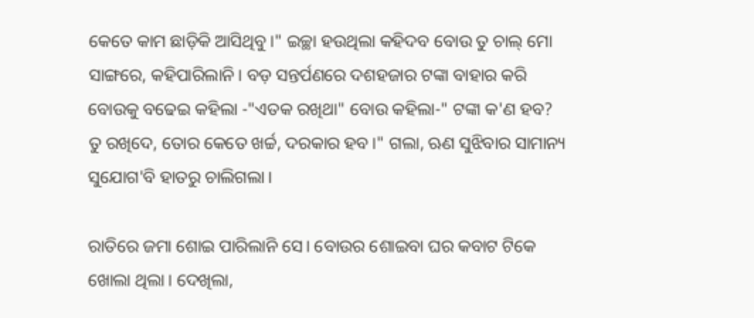କେତେ କାମ ଛାଡ଼ିକି ଆସିଥିବୁ।" ଇଚ୍ଛା ହଉଥିଲା କହିଦବ ବୋଉ ତୁ ଚାଲ୍ ମୋ ସାଙ୍ଗରେ, କହିପାରିଲାନି। ବଡ଼ ସନ୍ତର୍ପଣରେ ଦଶହଜାର ଟଙ୍କା ବାହାର କରି ବୋଉକୁ ବଢେଇ କହିଲା -"ଏତକ ରଖିଥା" ବୋଉ କହିଲା-" ଟଙ୍କା କ'ଣ ହବ? ତୁ ରଖିଦେ, ତୋର କେତେ ଖର୍ଚ୍ଚ, ଦରକାର ହବ।" ଗଲା, ଋଣ ସୁଝିବାର ସାମାନ୍ୟ ସୁଯୋଗ'ବି ହାତରୁ ଚାଲିଗଲା।

ରାତିରେ ଜମା ଶୋଇ ପାରିଲାନି ସେ। ବୋଉର ଶୋଇବା ଘର କବାଟ ଟିକେ ଖୋଲା ଥିଲା। ଦେଖିଲା,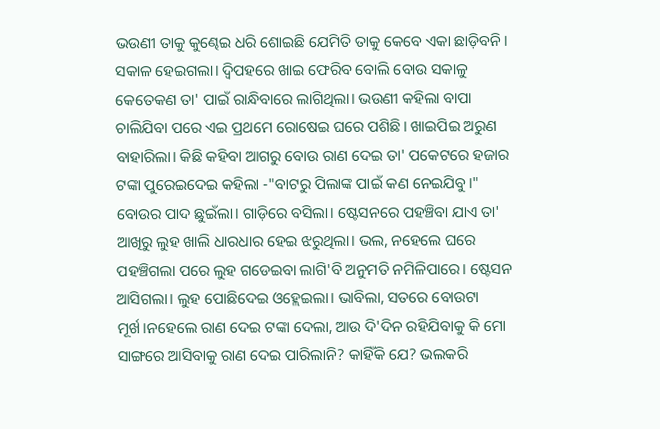ଭଉଣୀ ତାକୁ କୁଣ୍ଢେଇ ଧରି ଶୋଇଛି ଯେମିତି ତାକୁ କେବେ ଏକା ଛାଡ଼ିବନି। ସକାଳ ହେଇଗଲା। ଦ୍ଵିପହରେ ଖାଇ ଫେରିବ ବୋଲି ବୋଉ ସକାଳୁ କେତେକଣ ତା' ପାଇଁ ରାନ୍ଧିବାରେ ଲାଗିଥିଲା। ଭଉଣୀ କହିଲା ବାପା ଚାଲିଯିବା ପରେ ଏଇ ପ୍ରଥମେ ରୋଷେଇ ଘରେ ପଶିଛି। ଖାଇପିଇ ଅରୁଣ ବାହାରିଲା। କିଛି କହିବା ଆଗରୁ ବୋଉ ରାଣ ଦେଇ ତା' ପକେଟରେ ହଜାର ଟଙ୍କା ପୁରେଇଦେଇ କହିଲା -"ବାଟରୁ ପିଲାଙ୍କ ପାଇଁ କଣ ନେଇଯିବୁ।" ବୋଉର ପାଦ ଛୁଇଁଲା। ଗାଡ଼ିରେ ବସିଲା। ଷ୍ଟେସନରେ ପହଞ୍ଚିବା ଯାଏ ତା' ଆଖିରୁ ଲୁହ ଖାଲି ଧାରଧାର ହେଇ ଝରୁଥିଲା। ଭଲ, ନହେଲେ ଘରେ ପହଞ୍ଚିଗଲା ପରେ ଲୁହ ଗଡେଇବା ଲାଗି'ବି ଅନୁମତି ନମିଳିପାରେ। ଷ୍ଟେସନ ଆସିଗଲା। ଲୁହ ପୋଛିଦେଇ ଓହ୍ଲେଇଲା। ଭାବିଲା, ସତରେ ବୋଉଟା ମୂର୍ଖ।ନହେଲେ ରାଣ ଦେଇ ଟଙ୍କା ଦେଲା, ଆଉ ଦି'ଦିନ ରହିଯିବାକୁ କି ମୋ ସାଙ୍ଗରେ ଆସିବାକୁ ରାଣ ଦେଇ ପାରିଲାନି? କାହିଁକି ଯେ? ଭଲକରି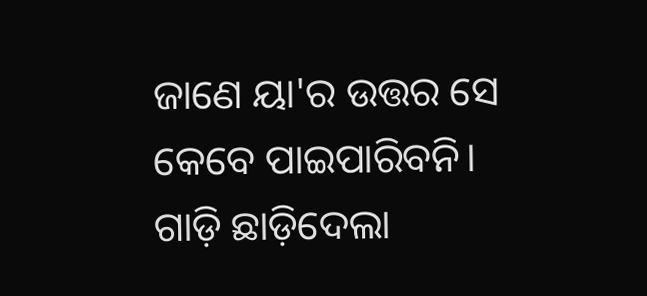ଜାଣେ ୟା'ର ଉତ୍ତର ସେ କେବେ ପାଇପାରିବନି। ଗାଡ଼ି ଛାଡ଼ିଦେଲା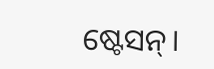ଷ୍ଟେସନ୍।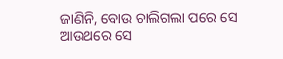ଜାଣିନି, ବୋଉ ଚାଲିଗଲା ପରେ ସେ ଆଉଥରେ ସେ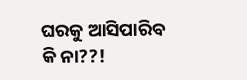ଘରକୁ ଆସିପାରିବ କି ନା??!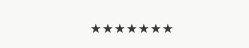★★★★★★★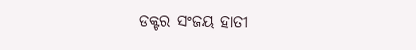ଡକ୍ଟର ସଂଜୟ ହାତୀ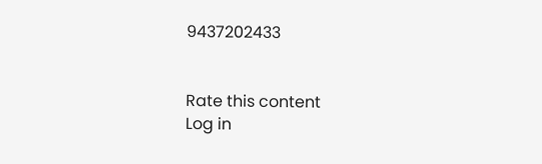9437202433


Rate this content
Log in